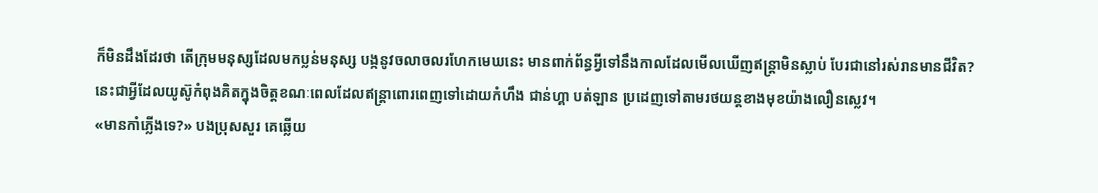ក៏មិនដឹងដែរថា តើក្រុមមនុស្សដែលមកប្លន់មនុស្ស បង្កនូវចលាចលរហែកមេឃនេះ មានពាក់ព័ន្ធអ្វីទៅនឹងកាលដែលមើលឃើញឥន្ត្រាមិនស្លាប់ បែរជានៅរស់រានមានជីវិត?
នេះជាអ្វីដែលយូស៊ូកំពុងគិតក្នុងចិត្តខណៈពេលដែលឥន្ត្រាពោរពេញទៅដោយកំហឹង ជាន់ហ្គា បត់ឡាន ប្រដេញទៅតាមរថយន្តខាងមុខយ៉ាងលឿនស្លេវ។
«មានកាំភ្លើងទេ?» បងប្រុសសួរ គេឆ្លើយ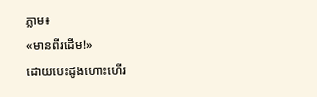ភ្លាម៖
«មានពីរដើម!»
ដោយបេះដូងហោះហើរ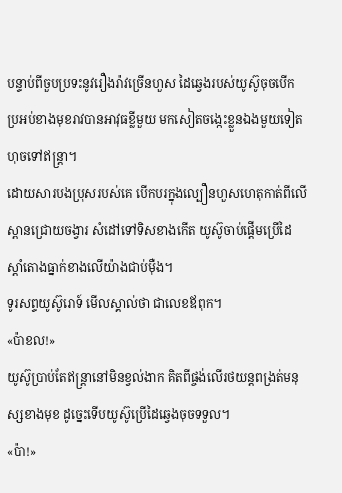បន្ទាប់ពីចួបប្រទះនូវរឿងរ៉ាវច្រើនហួស ដៃឆ្វេងរបស់យូស៊ូចុចបើកប្រអប់ខាងមុខរាវបានអាវុធខ្លីមួយ មកសៀតចង្កេះខ្លួនឯងមួយទៀតហុចទៅឥន្ត្រា។
ដោយសារបងប្រុសរបស់គេ បើកបរក្នុងល្បឿនហួសហេតុកាត់ពីលើស្ពានជ្រោយចង្វារ សំដៅទៅទិសខាងកើត យូស៊ូចាប់ផ្តើមប្រើដៃស្តាំតោងធ្នាក់ខាងលើយ៉ាងជាប់ម៉ឺង។
ទូរសព្ទយូស៊ូរោទ៍ មើលស្គាល់ថា ជាលេខឪពុក។
«ប៉ាខល!»
យូស៊ូប្រាប់តែឥន្ត្រានៅមិនខ្វល់ងាក គិតពីផ្ចង់លើរថយន្តពង្រត់មនុស្សខាងមុខ ដូច្នេះទើបយូស៊ូប្រើដៃឆ្វេងចុចទទួល។
«ប៉ា!»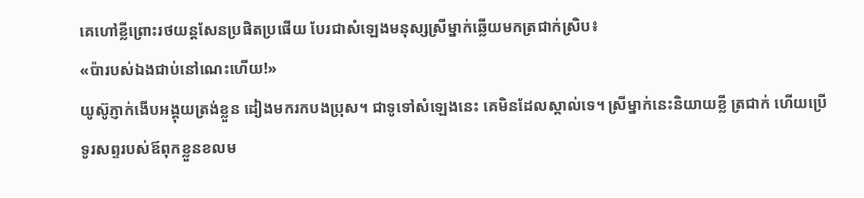គេហៅខ្លីព្រោះរថយន្តសែនប្រផិតប្រផើយ បែរជាសំឡេងមនុស្សស្រីម្នាក់ឆ្លើយមកត្រជាក់ស្រិប៖
«ប៉ារបស់ឯងជាប់នៅណេះហើយ!»
យូស៊ូភ្ញាក់ងើបអង្គុយត្រង់ខ្លួន ដៀងមករកបងប្រុស។ ជាទូទៅសំឡេងនេះ គេមិនដែលស្គាល់ទេ។ ស្រីម្នាក់នេះនិយាយខ្លី ត្រជាក់ ហើយប្រើទូរសព្ទរបស់ឪពុកខ្លួនខលម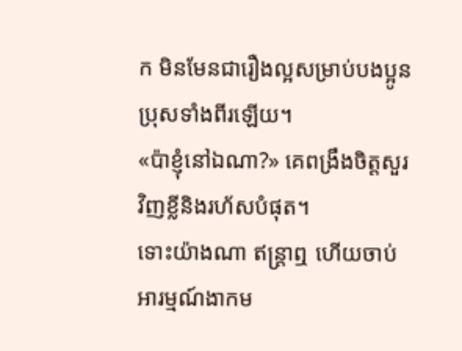ក មិនមែនជារឿងល្អសម្រាប់បងប្អូនប្រុសទាំងពីរឡើយ។
«ប៉ាខ្ញុំនៅឯណា?» គេពង្រឹងចិត្តសួរវិញខ្លីនិងរហ័សបំផុត។
ទោះយ៉ាងណា ឥន្ត្រាឮ ហើយចាប់អារម្មណ៍ងាកម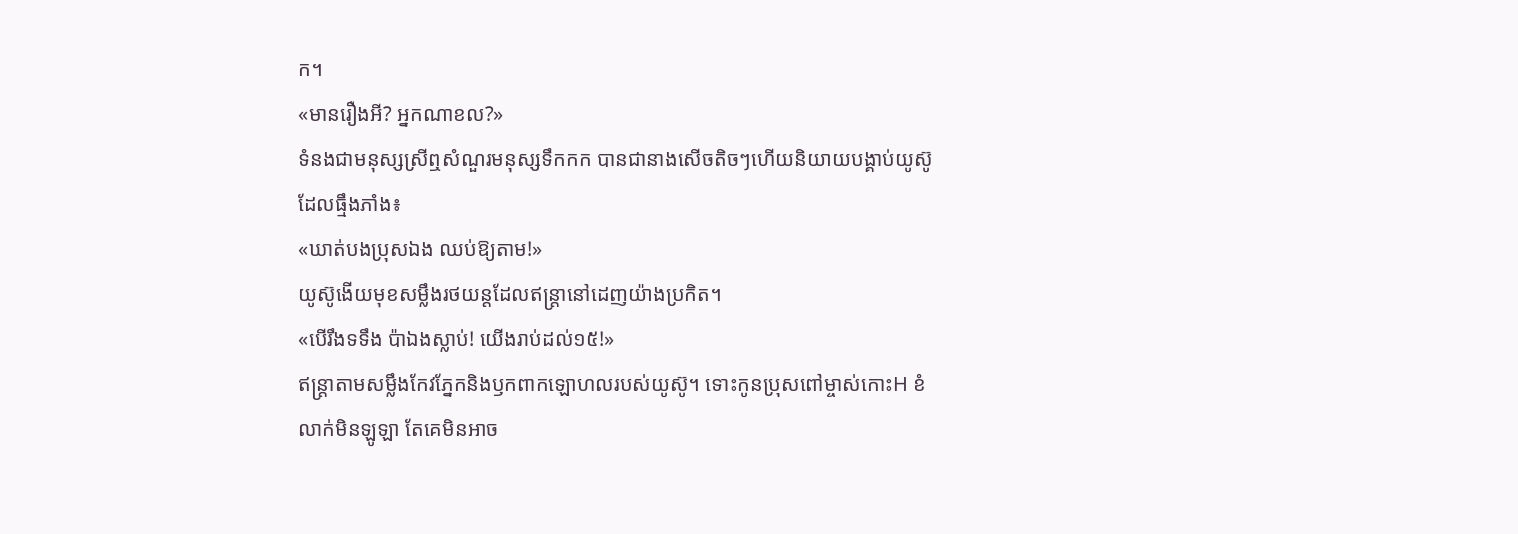ក។
«មានរឿងអី? អ្នកណាខល?»
ទំនងជាមនុស្សស្រីឮសំណួរមនុស្សទឹកកក បានជានាងសើចតិចៗហើយនិយាយបង្គាប់យូស៊ូដែលធ្មឹងភាំង៖
«ឃាត់បងប្រុសឯង ឈប់ឱ្យតាម!»
យូស៊ូងើយមុខសម្លឹងរថយន្តដែលឥន្ត្រានៅដេញយ៉ាងប្រកិត។
«បើរឹងទទឹង ប៉ាឯងស្លាប់! យើងរាប់ដល់១៥!»
ឥន្ត្រាតាមសម្លឹងកែវភ្នែកនិងឫកពាកឡោហលរបស់យូស៊ូ។ ទោះកូនប្រុសពៅម្ចាស់កោះH ខំលាក់មិនឡូឡា តែគេមិនអាច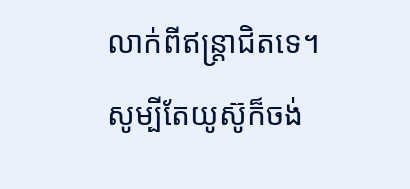លាក់ពីឥន្ត្រាជិតទេ។
សូម្បីតែយូស៊ូក៏ចង់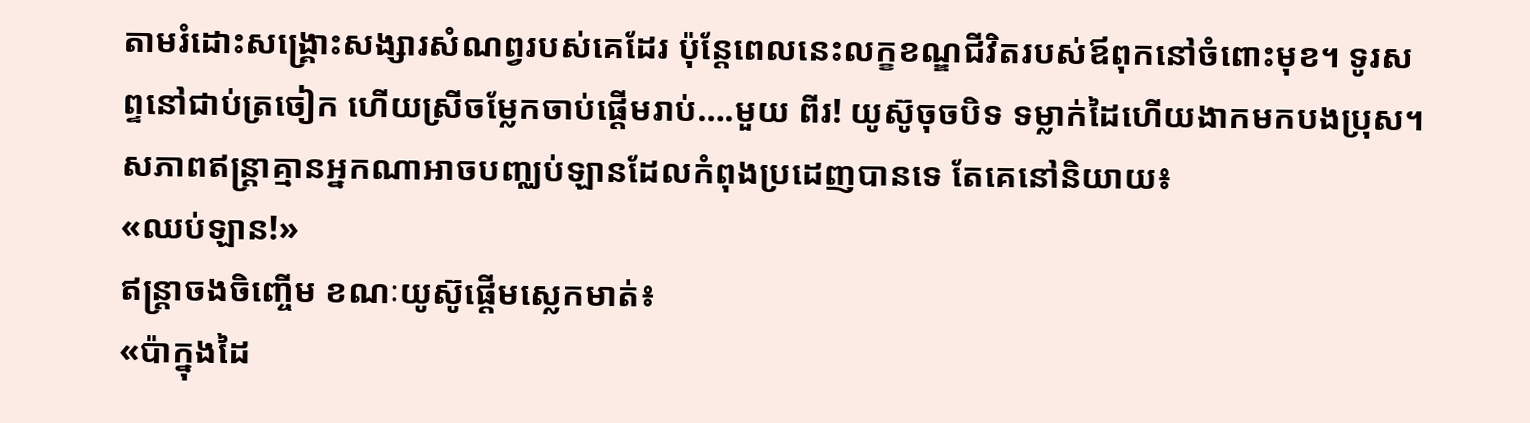តាមរំដោះសង្គ្រោះសង្សារសំណព្វរបស់គេដែរ ប៉ុន្តែពេលនេះលក្ខខណ្ឌជីវិតរបស់ឪពុកនៅចំពោះមុខ។ ទូរសព្ទនៅជាប់ត្រចៀក ហើយស្រីចម្លែកចាប់ផ្តើមរាប់….មួយ ពីរ! យូស៊ូចុចបិទ ទម្លាក់ដៃហើយងាកមកបងប្រុស។
សភាពឥន្ត្រាគ្មានអ្នកណាអាចបញ្ឈប់ឡានដែលកំពុងប្រដេញបានទេ តែគេនៅនិយាយ៖
«ឈប់ឡាន!»
ឥន្ត្រាចងចិញ្ចើម ខណៈយូស៊ូផ្តើមស្លេកមាត់៖
«ប៉ាក្នុងដៃ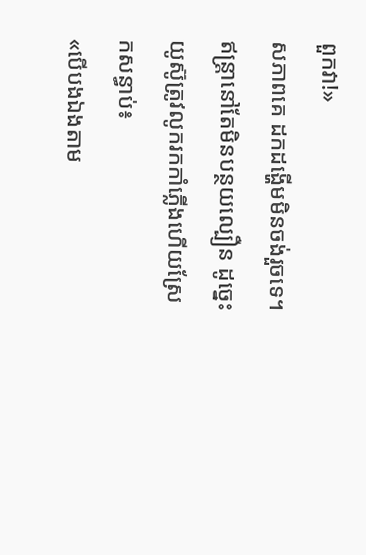ពួកវា!»
សភាពគេ ដកដង្ហើមមិនចង់រួចទេ។ ឥន្ត្រានៅតែមិនបន្ថយល្បឿន ដូច្នេះយូស៊ូត្រូវលូករកកាំភ្លើងហើយស្រែកសន្ធាប់៖
«បើបងឯងតាម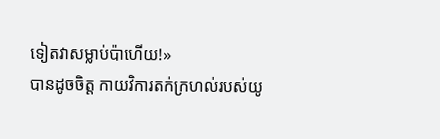ទៀតវាសម្លាប់ប៉ាហើយ!»
បានដូចចិត្ត កាយវិការតក់ក្រហល់របស់យូ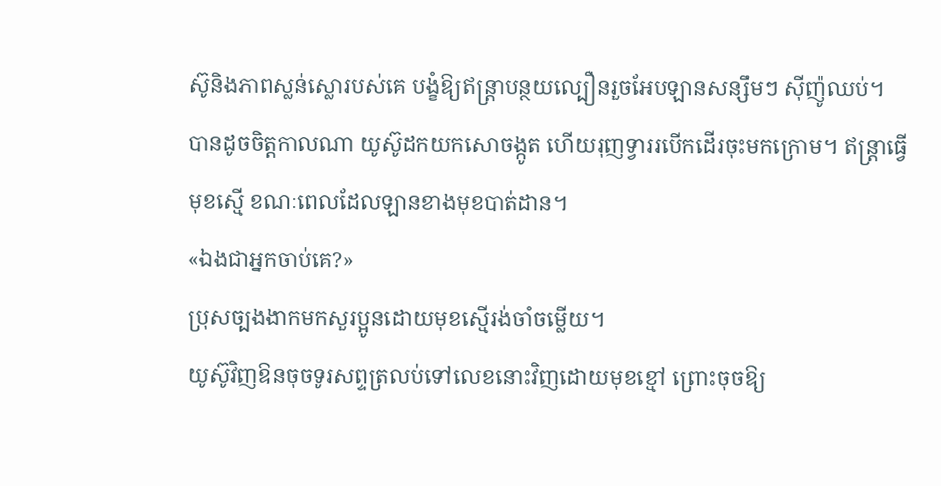ស៊ូនិងភាពស្លន់ស្លោរបស់គេ បង្ខំឱ្យឥន្ត្រាបន្ថយល្បឿនរួចអែបឡានសន្សឹមៗ ស៊ីញ៉ូឈប់។
បានដូចចិត្តកាលណា យូស៊ូដកយកសោចង្កូត ហើយរុញទ្វាររបើកដើរចុះមកក្រោម។ ឥន្ត្រាធ្វើមុខស្មើ ខណៈពេលដែលឡានខាងមុខបាត់ដាន។
«ឯងជាអ្នកចាប់គេ?»
ប្រុសច្បងងាកមកសួរប្អូនដោយមុខស្មើរង់ចាំចម្លើយ។
យូស៊ូវិញឱនចុចទូរសព្ទត្រលប់ទៅលេខនោះវិញដោយមុខខ្មៅ ព្រោះចុចឱ្យ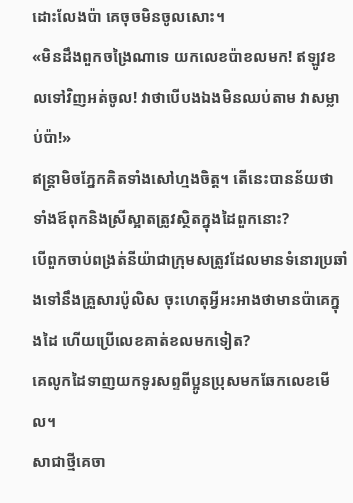ដោះលែងប៉ា គេចុចមិនចូលសោះ។
«មិនដឹងពួកចង្រៃណាទេ យកលេខប៉ាខលមក! ឥឡូវខលទៅវិញអត់ចូល! វាថាបើបងឯងមិនឈប់តាម វាសម្លាប់ប៉ា!»
ឥន្ត្រាមិចភ្នែកគិតទាំងសៅហ្មងចិត្ត។ តើនេះបានន័យថា ទាំងឪពុកនិងស្រីស្អាតត្រូវស្ថិតក្នុងដៃពួកនោះ?
បើពួកចាប់ពង្រត់នីយ៉ាជាក្រុមសត្រូវដែលមានទំនោរប្រឆាំងទៅនឹងគ្រួសារប៉ូលិស ចុះហេតុអ្វីអះអាងថាមានប៉ាគេក្នុងដៃ ហើយប្រើលេខគាត់ខលមកទៀត?
គេលូកដៃទាញយកទូរសព្ទពីប្អូនប្រុសមកឆែកលេខមើល។
សាជាថ្មីគេចា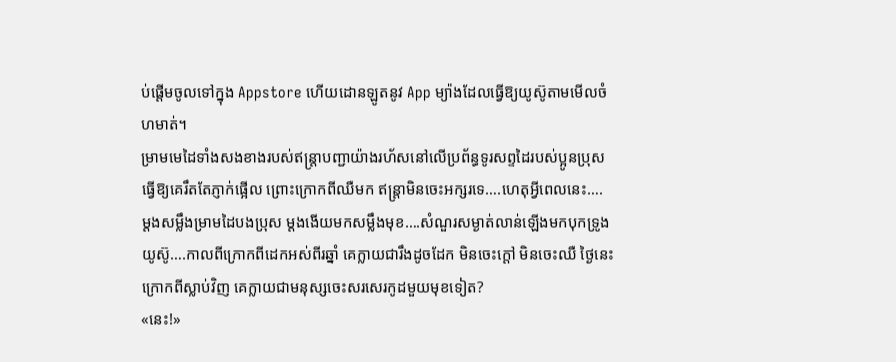ប់ផ្ដើមចូលទៅក្នុង Appstore ហើយដោនឡូតនូវ App ម្យ៉ាងដែលធ្វើឱ្យយូស៊ូតាមមើលចំហមាត់។
ម្រាមមេដៃទាំងសងខាងរបស់ឥន្ត្រាបញ្ជាយ៉ាងរហ័សនៅលើប្រព័ន្ធទូរសព្ទដៃរបស់ប្អូនប្រុស ធ្វើឱ្យគេរឹតតែភ្ញាក់ផ្អើល ព្រោះក្រោកពីឈឺមក ឥន្ត្រាមិនចេះអក្សរទេ….ហេតុអ្វីពេលនេះ….
ម្ដងសម្លឹងម្រាមដៃបងប្រុស ម្តងងើយមកសម្លឹងមុខ….សំណួរសម្ងាត់លាន់ឡើងមកបុកទ្រូងយូស៊ូ….កាលពីក្រោកពីដេកអស់ពីរឆ្នាំ គេក្លាយជារឹងដូចដែក មិនចេះក្តៅ មិនចេះឈឺ ថ្ងៃនេះក្រោកពីស្លាប់វិញ គេក្លាយជាមនុស្សចេះសរសេរកូដមួយមុខទៀត?
«នេះ!»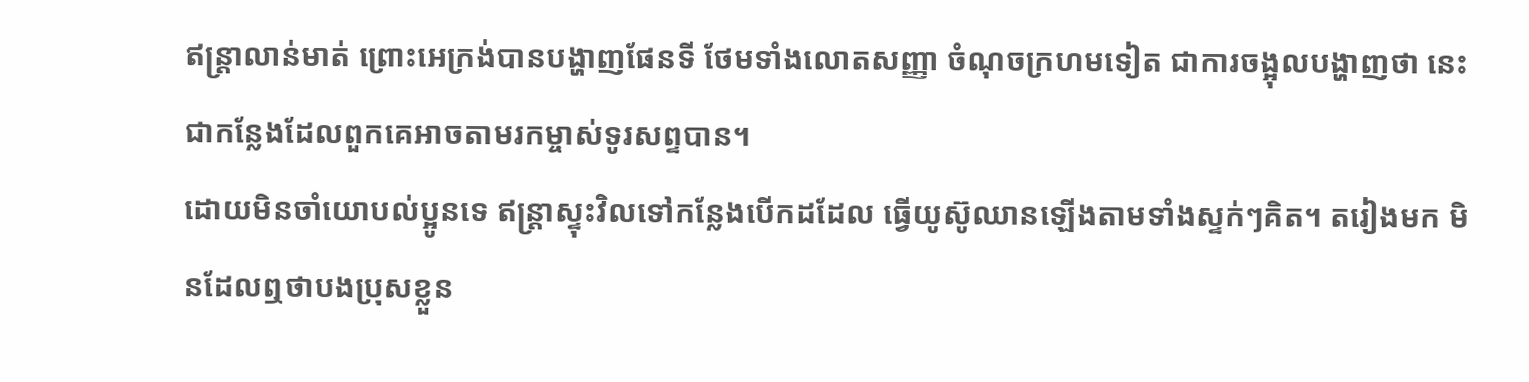ឥន្ត្រាលាន់មាត់ ព្រោះអេក្រង់បានបង្ហាញផែនទី ថែមទាំងលោតសញ្ញា ចំណុចក្រហមទៀត ជាការចង្អុលបង្ហាញថា នេះជាកន្លែងដែលពួកគេអាចតាមរកម្ចាស់ទូរសព្ទបាន។
ដោយមិនចាំយោបល់ប្អូនទេ ឥន្ត្រាស្ទុះវិលទៅកន្លែងបើកដដែល ធ្វើយូស៊ូឈានឡើងតាមទាំងស្ទក់ៗគិត។ តរៀងមក មិនដែលឮថាបងប្រុសខ្លួន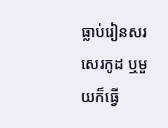ធ្លាប់រៀនសរសេរកូដ ឬមួយក៏ធ្វើ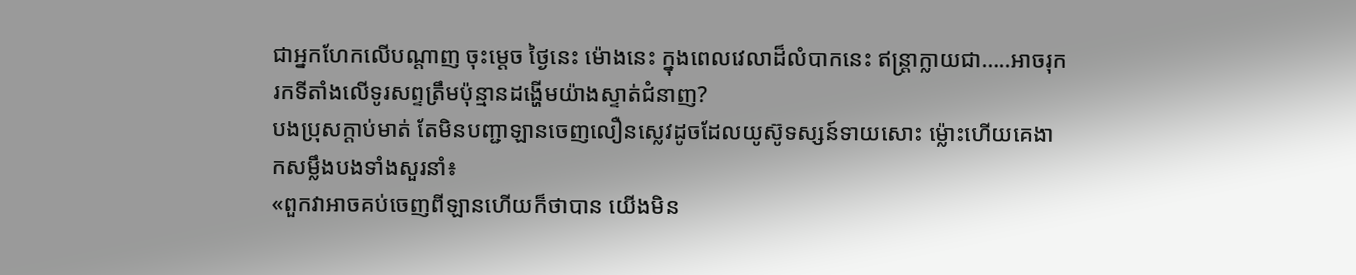ជាអ្នកហែកលើបណ្តាញ ចុះម្តេច ថ្ងៃនេះ ម៉ោងនេះ ក្នុងពេលវេលាដ៏លំបាកនេះ ឥន្ត្រាក្លាយជា…..អាចរុករកទីតាំងលើទូរសព្ទត្រឹមប៉ុន្មានដង្ហើមយ៉ាងស្ទាត់ជំនាញ?
បងប្រុសក្តាប់មាត់ តែមិនបញ្ជាឡានចេញលឿនស្លេវដូចដែលយូស៊ូទស្សន៍ទាយសោះ ម្ល៉ោះហើយគេងាកសម្លឹងបងទាំងសួរនាំ៖
«ពួកវាអាចគប់ចេញពីឡានហើយក៏ថាបាន យើងមិន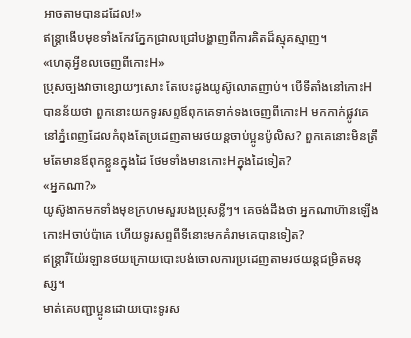អាចតាមបានដដែល!»
ឥន្ត្រាងើបមុខទាំងកែវភ្នែកជ្រាលជ្រៅបង្ហាញពីការគិតដ៏ស្មុគស្មាញ។
«ហេតុអ្វីខលចេញពីកោះH»
ប្រុសច្បងវាចាខ្សោយៗសោះ តែបេះដូងយូស៊ូលោតញាប់។ បើទីតាំងនៅកោះH បានន័យថា ពួកនោះយកទូរសព្ទឪពុកគេទាក់ទងចេញពីកោះH មកកាក់ផ្លូវគេនៅភ្នំពេញដែលកំពុងតែប្រដេញតាមរថយន្តចាប់ប្អូនប៉ូលិស? ពួកគេនោះមិនត្រឹមតែមានឪពុកខ្លួនក្នុងដៃ ថែមទាំងមានកោះHក្នុងដៃទៀត?
«អ្នកណា?»
យូស៊ូងាកមកទាំងមុខក្រហមសួរបងប្រុសខ្លីៗ។ គេចង់ដឹងថា អ្នកណាហ៊ានឡើងកោះHចាប់ប៉ាគេ ហើយទូរសព្ទពីទីនោះមកគំរាមគេបានទៀត?
ឥន្ត្រារឺយ៉ែរឡានថយក្រោយបោះបង់ចោលការប្រដេញតាមរថយន្តជម្រិតមនុស្ស។
មាត់គេបញ្ជាប្អូនដោយបោះទូរស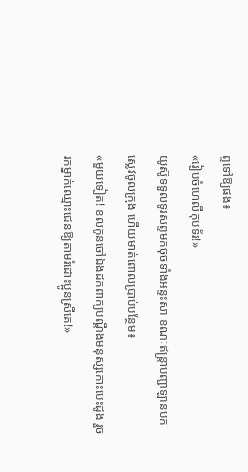ព្ទទៅឱ្យផង៖
«រៀបចំហេលីកុបទ័រ!»
យូស៊ូទទួលទូរសព្ទមកចុចទាំងអន្ទះសា ខណៈឥន្ត្រាបញ្ជាឡានបកស្លេវចូលក្រុង ហើយមាត់ពោលប្រាប់បន្ថែម៖
«មួយទៀត! ខលកូនចៅឯងដកពាក្យបណ្តឹងមនុស្សកោះបេះដូង រួចរកម្នាក់ឈ្មោះជេនឱ្យតាមរំដោះប្អូនស្រីគេ!»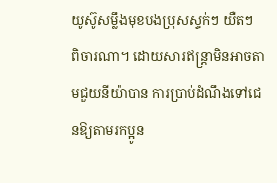យូស៊ូសម្លឹងមុខបងប្រុសស្ទក់ៗ យឺតៗ ពិចារណា។ ដោយសារឥន្ត្រាមិនអាចតាមជួយនីយ៉ាបាន ការប្រាប់ដំណឹងទៅជេនឱ្យតាមរកប្អូន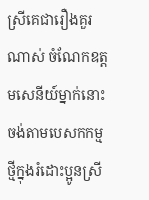ស្រីគេជារឿងគួរណាស់ ចំណែកឧត្តមសេនីយ៍ម្នាក់នោះ ចង់តាមបេសកកម្មថ្មីក្នុងរំដោះប្អូនស្រី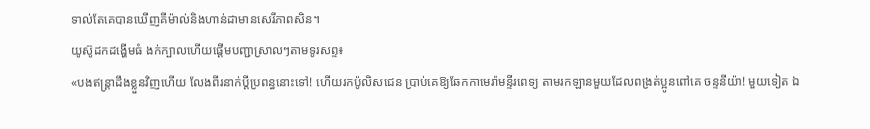ទាល់តែគេបានឃើញគីម៉ាល់និងហាន់ដាមានសេរីភាពសិន។
យូស៊ូដកដង្ហើមធំ ងក់ក្បាលហើយផ្តើមបញ្ជាស្រាលៗតាមទូរសព្ទ៖
«បងឥន្ត្រាដឹងខ្លួនវិញហើយ លែងពីរនាក់ប្តីប្រពន្ធនោះទៅ! ហើយរកប៉ូលិសជេន ប្រាប់គេឱ្យឆែកកាមេរ៉ាមន្ទីរពេទ្យ តាមរកឡានមួយដែលពង្រត់ប្អូនពៅគេ ចន្ទនីយ៉ា! មួយទៀត ឯ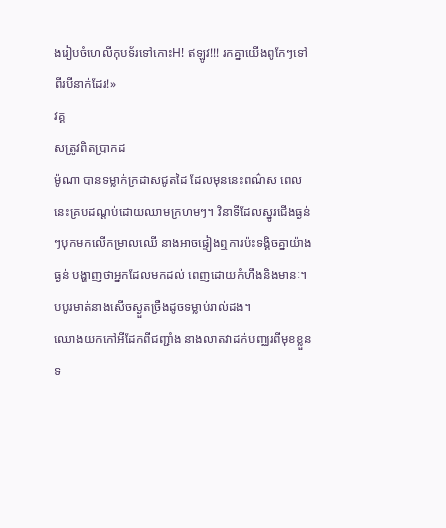ងរៀបចំហេលីកុបទ័រទៅកោះH! ឥឡូវ!!! រកគ្នាយើងពូកែៗទៅពីរបីនាក់ដែរ!»
វគ្គ
សត្រូវពិតប្រាកដ
ម៉ូណា បានទម្លាក់ក្រដាសជូតដៃ ដែលមុននេះពណ៌ស ពេលនេះគ្របដណ្តប់ដោយឈាមក្រហមៗ។ វិនាទីដែលស្នូរជើងធ្ងន់ៗបុកមកលើកម្រាលឈើ នាងអាចផ្ទៀងឮការប៉ះទង្គិចគ្នាយ៉ាងធ្ងន់ បង្ហាញថាអ្នកដែលមកដល់ ពេញដោយកំហឹងនិងមានៈ។
បបូរមាត់នាងសើចស្ងួតច្រឺងដូចទម្លាប់រាល់ដង។
ឈោងយកកៅអីដែកពីជញ្ជាំង នាងលាតវាដក់បញ្ឈរពីមុខខ្លួនទ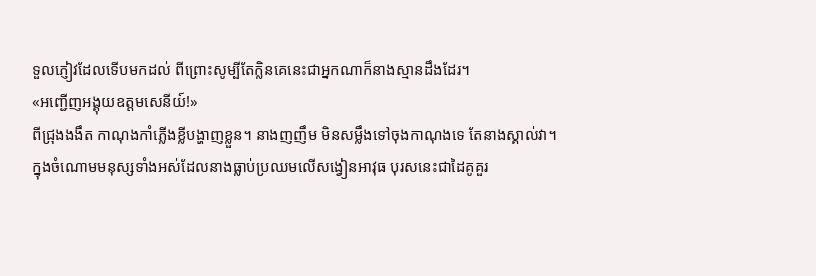ទួលភ្ញៀវដែលទើបមកដល់ ពីព្រោះសូម្បីតែក្លិនគេនេះជាអ្នកណាក៏នាងស្មានដឹងដែរ។
«អញ្ជើញអង្គុយឧត្តមសេនីយ៍!»
ពីជ្រុងងងឹត កាណុងកាំភ្លើងខ្លីបង្ហាញខ្លួន។ នាងញញឹម មិនសម្លឹងទៅចុងកាណុងទេ តែនាងស្គាល់វា។
ក្នុងចំណោមមនុស្សទាំងអស់ដែលនាងធ្លាប់ប្រឈមលើសង្វៀនអាវុធ បុរសនេះជាដៃគូគួរ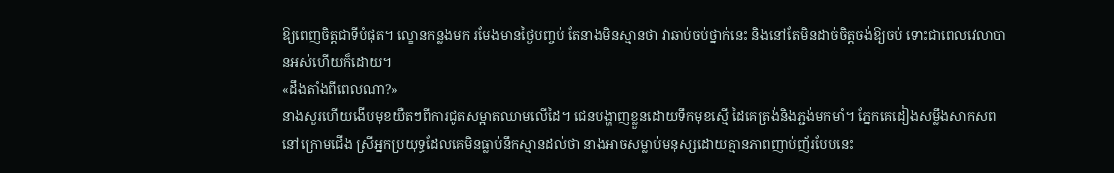ឱ្យពេញចិត្តជាទីបំផុត។ ល្ខោនកន្លងមក រមែងមានថ្ងៃបញ្ចប់ តែនាងមិនស្មានថា វាឆាប់ចប់ថ្នាក់នេះ និងនៅតែមិនដាច់ចិត្តចង់ឱ្យចប់ ទោះជាពេលវេលាបានអស់ហើយក៏ដោយ។
«ដឹងតាំងពីពេលណា?»
នាងសួរហើយងើបមុខយឺតៗពីការជូតសម្អាតឈាមលើដៃ។ ជេនបង្ហាញខ្លួនដោយទឹកមុខស្មើ ដៃគេត្រង់និងភ្ជង់មកមាំ។ ភ្នែកគេដៀងសម្លឹងសាកសពនៅក្រោមជើង ស្រីអ្នកប្រយុទ្ធដែលគេមិនធ្លាប់នឹកស្មានដល់ថា នាងអាចសម្លាប់មនុស្សដោយគ្មានភាពញាប់ញ័របែបនេះ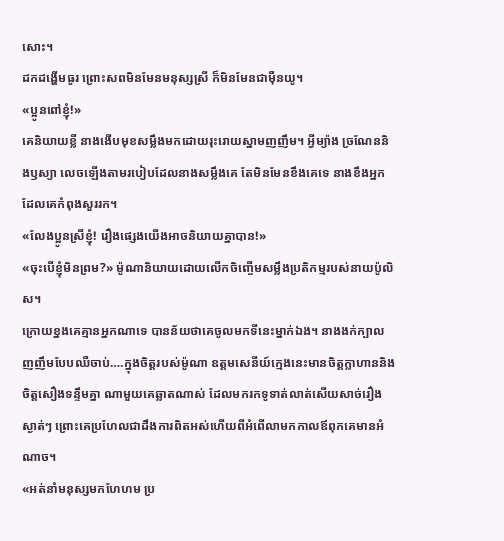សោះ។
ដកដង្ហើមធូរ ព្រោះសពមិនមែនមនុស្សស្រី ក៏មិនមែនជាម៉ឺនយូ។
«ប្អូនពៅខ្ញុំ!»
គេនិយាយខ្លី នាងងើបមុខសម្លឹងមកដោយរុះរោយស្នាមញញឹម។ អ្វីម្យ៉ាង ច្រណែននិងឫស្យា លេចឡើងតាមរបៀបដែលនាងសម្លឹងគេ តែមិនមែនខឹងគេទេ នាងខឹងអ្នកដែលគេកំពុងសួររក។
«លែងប្អូនស្រីខ្ញុំ! រឿងផ្សេងយើងអាចនិយាយគ្នាបាន!»
«ចុះបើខ្ញុំមិនព្រម?» ម៉ូណានិយាយដោយលើកចិញ្ចើមសម្លឹងប្រតិកម្មរបស់នាយប៉ូលិស។
ក្រោយខ្នងគេគ្មានអ្នកណាទេ បានន័យថាគេចូលមកទីនេះម្នាក់ឯង។ នាងងក់ក្បាលញញឹមបែបឈឺចាប់….ក្នុងចិត្តរបស់ម៉ូណា ឧត្តមសេនីយ៍ក្មេងនេះមានចិត្តក្លាហាននិងចិត្តសឿងទន្ទឹមគ្នា ណាមួយគេឆ្លាតណាស់ ដែលមករកទូទាត់លាត់សើយសាច់រឿងស្ងាត់ៗ ព្រោះគេប្រហែលជាដឹងការពិតអស់ហើយពីអំពើលាមកកាលឪពុកគេមានអំណាច។
«អត់នាំមនុស្សមកហែហម ប្រ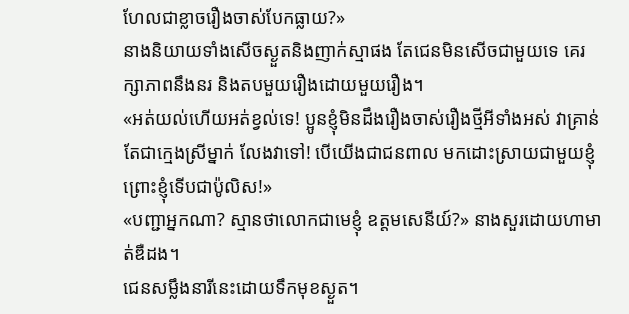ហែលជាខ្លាចរឿងចាស់បែកធ្លាយ?»
នាងនិយាយទាំងសើចស្ងួតនិងញាក់ស្មាផង តែជេនមិនសើចជាមួយទេ គេរក្សាភាពនឹងនរ និងតបមួយរឿងដោយមួយរឿង។
«អត់យល់ហើយអត់ខ្វល់ទេ! ប្អូនខ្ញុំមិនដឹងរឿងចាស់រឿងថ្មីអីទាំងអស់ វាគ្រាន់តែជាក្មេងស្រីម្នាក់ លែងវាទៅ! បើយើងជាជនពាល មកដោះស្រាយជាមួយខ្ញុំ ព្រោះខ្ញុំទើបជាប៉ូលិស!»
«បញ្ជាអ្នកណា? ស្មានថាលោកជាមេខ្ញុំ ឧត្តមសេនីយ៍?» នាងសួរដោយហាមាត់ឌឺដង។
ជេនសម្លឹងនារីនេះដោយទឹកមុខស្ងួត។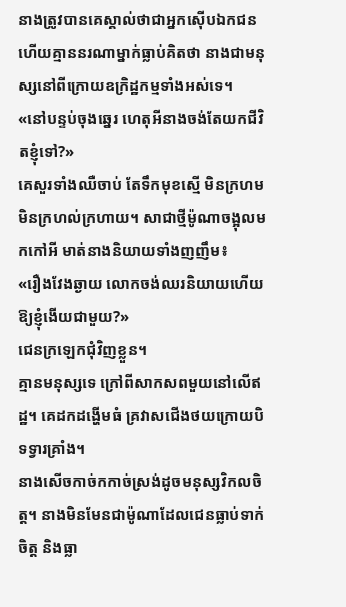នាងត្រូវបានគេស្គាល់ថាជាអ្នកស៊ើបឯកជន ហើយគ្មាននរណាម្នាក់ធ្លាប់គិតថា នាងជាមនុស្សនៅពីក្រោយឧក្រិដ្ឋកម្មទាំងអស់ទេ។
«នៅបន្ទប់ចុងឆ្នេរ ហេតុអីនាងចង់តែយកជីវិតខ្ញុំទៅ?»
គេសួរទាំងឈឺចាប់ តែទឹកមុខស្មើ មិនក្រហមមិនក្រហល់ក្រហាយ។ សាជាថ្មីម៉ូណាចង្អុលមកកៅអី មាត់នាងនិយាយទាំងញញឹម៖
«រឿងវែងឆ្ងាយ លោកចង់ឈរនិយាយហើយឱ្យខ្ញុំងើយជាមួយ?»
ជេនក្រឡេកជុំវិញខ្លួន។
គ្មានមនុស្សទេ ក្រៅពីសាកសពមួយនៅលើឥដ្ឋ។ គេដកដង្ហើមធំ គ្រវាសជើងថយក្រោយបិទទ្វារគ្រាំង។
នាងសើចកាច់កកាច់ស្រង់ដូចមនុស្សវិកលចិត្ត។ នាងមិនមែនជាម៉ូណាដែលជេនធ្លាប់ទាក់ចិត្ត និងធ្លា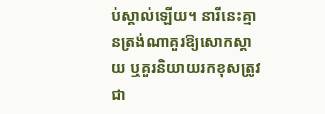ប់ស្គាល់ឡើយ។ នារីនេះគ្មានត្រង់ណាគួរឱ្យសោកស្តាយ ឬគួរនិយាយរកខុសត្រូវជា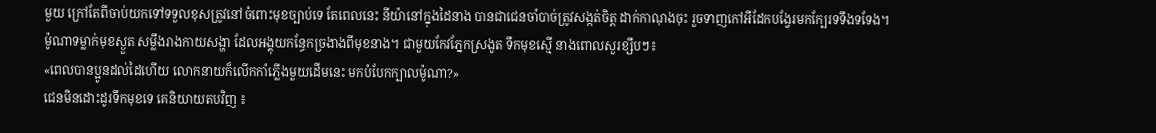មួយ ក្រៅតែពីចាប់យកទៅទទួលខុសត្រូវនៅចំពោះមុខច្បាប់ទេ តែពេលនេះ នីយ៉ានៅក្នុងដៃនាង បានជាជេនចាំបាច់ត្រូវសង្កត់ចិត្ត ដាក់កាណុងចុះ រួចទាញកៅអីដែកបង្វែរមកក្បែរទទឹងទទែង។
ម៉ូណាទម្លាក់មុខស្ងួត សម្លឹងរាងកាយសង្ហា ដែលអង្គុយកន្ធែកច្រងាងពីមុខនាង។ ជាមួយកែវភ្នែកស្រងូត ទឹកមុខស្មើ នាងពោលសួរខ្សឹបៗ៖
«ពេលបានប្អូនដល់ដៃហើយ លោកនាយក៏លើកកាំភ្លើងមួយដើមនេះ មកបំបែកក្បាលម៉ូណា?»
ជេនមិនដោះដូរទឹកមុខទេ គេនិយាយតបវិញ ៖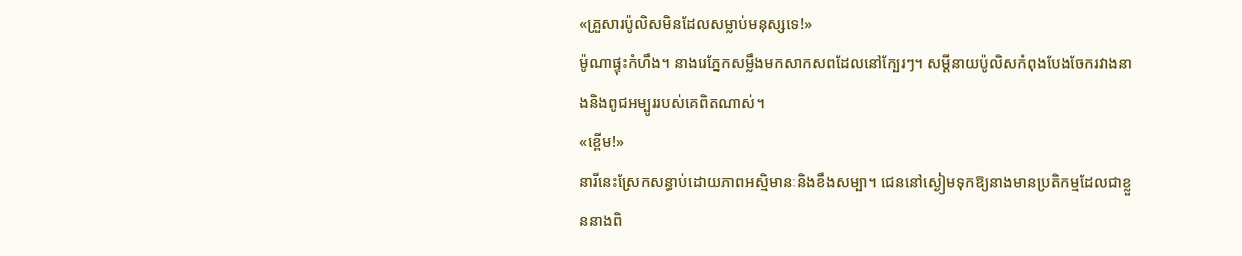«គ្រួសារប៉ូលិសមិនដែលសម្លាប់មនុស្សទេ!»
ម៉ូណាផ្ទុះកំហឹង។ នាងរេភ្នែកសម្លឹងមកសាកសពដែលនៅក្បែរៗ។ សម្តីនាយប៉ូលិសកំពុងបែងចែករវាងនាងនិងពូជអម្បូររបស់គេពិតណាស់។
«ខ្ពើម!»
នារីនេះស្រែកសន្ធាប់ដោយភាពអស្មិមានៈនិងខឹងសម្បា។ ជេននៅស្ងៀមទុកឱ្យនាងមានប្រតិកម្មដែលជាខ្លួននាងពិ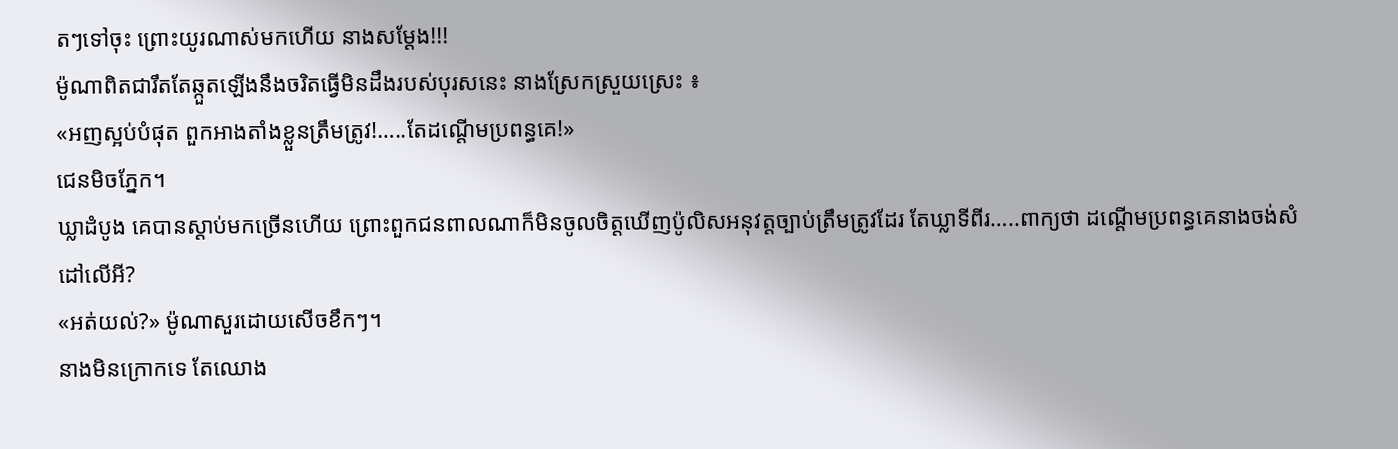តៗទៅចុះ ព្រោះយូរណាស់មកហើយ នាងសម្តែង!!!
ម៉ូណាពិតជារឹតតែឆ្កួតឡើងនឹងចរិតធ្វើមិនដឹងរបស់បុរសនេះ នាងស្រែកស្រួយស្រេះ ៖
«អញស្អប់បំផុត ពួកអាងតាំងខ្លួនត្រឹមត្រូវ!…..តែដណ្តើមប្រពន្ធគេ!»
ជេនមិចភ្នែក។
ឃ្លាដំបូង គេបានស្តាប់មកច្រើនហើយ ព្រោះពួកជនពាលណាក៏មិនចូលចិត្តឃើញប៉ូលិសអនុវត្តច្បាប់ត្រឹមត្រូវដែរ តែឃ្លាទីពីរ…..ពាក្យថា ដណ្តើមប្រពន្ធគេនាងចង់សំដៅលើអី?
«អត់យល់?» ម៉ូណាសួរដោយសើចខឹកៗ។
នាងមិនក្រោកទេ តែឈោង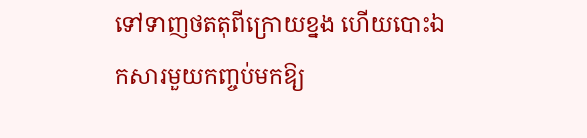ទៅទាញថតតុពីក្រោយខ្នង ហើយបោះឯកសារមួយកញ្ចប់មកឱ្យ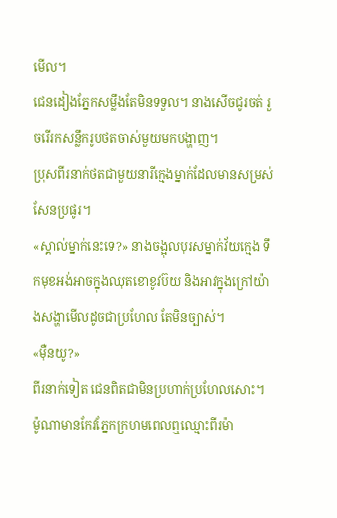មើល។
ជេនដៀងភ្នែកសម្លឹងតែមិនទទួល។ នាងសើចជូរចត់ រួចរើរកសន្លឹករូបថតចាស់មួយមកបង្ហាញ។
ប្រុសពីរនាក់ថតជាមួយនារីក្មេងម្នាក់ដែលមានសម្រស់សែនប្រផូរ។
«ស្គាល់ម្នាក់នេះទេ?» នាងចង្អុលបុរសម្នាក់វ័យក្មេង ទឹកមុខអង់អាចក្នុងឈុតខោខូវប៊យ និងអាវក្នុងក្រៅយ៉ាងសង្ហាមើលដូចជាប្រហែល តែមិនច្បាស់។
«ម៉ឺនយូ?»
ពីរនាក់ទៀត ជេនពិតជាមិនប្រហាក់ប្រហែលសោះ។
ម៉ូណាមានកែវភ្នែកក្រហមពេលឮឈ្មោះពីរម៉ា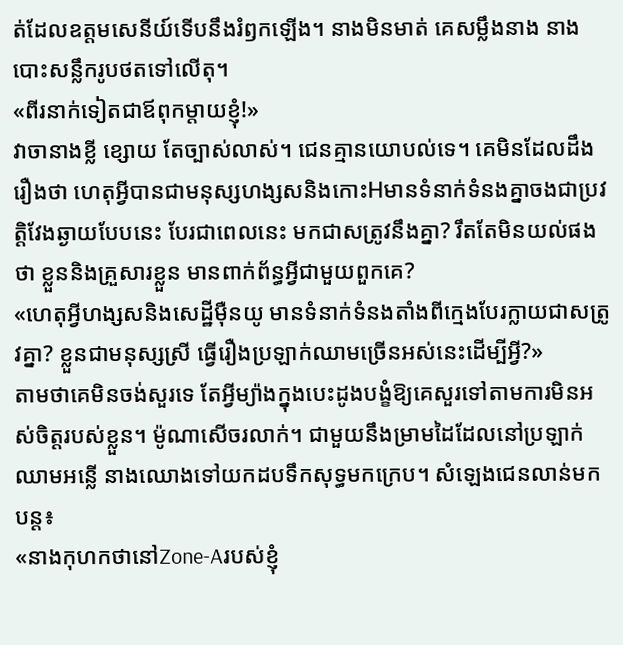ត់ដែលឧត្តមសេនីយ៍ទើបនឹងរំឭកឡើង។ នាងមិនមាត់ គេសម្លឹងនាង នាងបោះសន្លឹករូបថតទៅលើតុ។
«ពីរនាក់ទៀតជាឪពុកម្តាយខ្ញុំ!»
វាចានាងខ្លី ខ្សោយ តែច្បាស់លាស់។ ជេនគ្មានយោបល់ទេ។ គេមិនដែលដឹងរឿងថា ហេតុអ្វីបានជាមនុស្សហង្សសនិងកោះHមានទំនាក់ទំនងគ្នាចងជាប្រវត្តិវែងឆ្ងាយបែបនេះ បែរជាពេលនេះ មកជាសត្រូវនឹងគ្នា? រឹតតែមិនយល់ផងថា ខ្លួននិងគ្រួសារខ្លួន មានពាក់ព័ន្ធអ្វីជាមួយពួកគេ?
«ហេតុអ្វីហង្សសនិងសេដ្ឋីម៉ឺនយូ មានទំនាក់ទំនងតាំងពីក្មេងបែរក្លាយជាសត្រូវគ្នា? ខ្លួនជាមនុស្សស្រី ធ្វើរឿងប្រឡាក់ឈាមច្រើនអស់នេះដើម្បីអ្វី?»
តាមថាគេមិនចង់សួរទេ តែអ្វីម្យ៉ាងក្នុងបេះដូងបង្ខំឱ្យគេសួរទៅតាមការមិនអស់ចិត្តរបស់ខ្លួន។ ម៉ូណាសើចរលាក់។ ជាមួយនឹងម្រាមដៃដែលនៅប្រឡាក់ឈាមអន្លើ នាងឈោងទៅយកដបទឹកសុទ្ធមកក្រេប។ សំឡេងជេនលាន់មកបន្ត៖
«នាងកុហកថានៅZone-Aរបស់ខ្ញុំ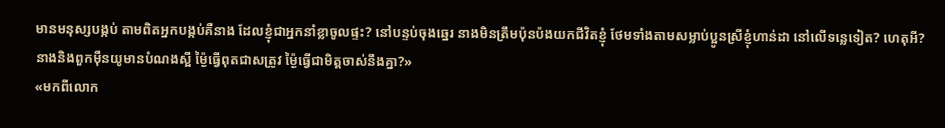មានមនុស្សបង្កប់ តាមពិតអ្នកបង្កប់គឺនាង ដែលខ្ញុំជាអ្នកនាំខ្លាចូលផ្ទះ? នៅបន្ទប់ចុងឆ្នេរ នាងមិនត្រឹមប៉ុនប៉ងយកជីវិតខ្ញុំ ថែមទាំងតាមសម្លាប់ប្អូនស្រីខ្ញុំហាន់ដា នៅលើទន្លេទៀត? ហេតុអី? នាងនិងពួកម៉ឺនយូមានបំណងស្អី ម្ង៉ៃធ្វើពុតជាសត្រូវ ម្ង៉ៃធ្វើជាមិត្តចាស់នឹងគ្នា?»
«មកពីលោក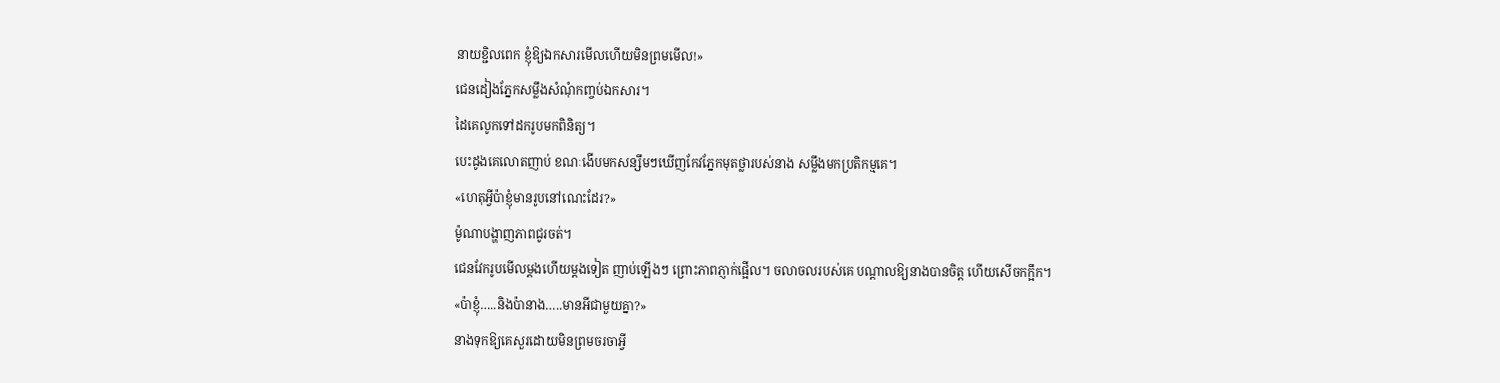នាយខ្ជិលពេក ខ្ញុំឱ្យឯកសារមើលហើយមិនព្រមមើល!»
ជេនដៀងភ្នែកសម្លឹងសំណុំកញ្ចប់ឯកសារ។
ដៃគេលូកទៅដករូបមកពិនិត្យ។
បេះដូងគេលោតញាប់ ខណៈងើបមកសន្សឹមៗឃើញកែវភ្នែកមុតថ្លារបស់នាង សម្លឹងមកប្រតិកម្មគេ។
«ហេតុអ្វីប៉ាខ្ញុំមានរូបនៅណេះដែរ?»
ម៉ូណាបង្ហាញភាពជូរចត់។
ជេនវែករូបមើលម្តងហើយម្តងទៀត ញាប់ឡើងៗ ព្រោះភាពភ្ញាក់ផ្អើល។ ចលាចលរបស់គេ បណ្តាលឱ្យនាងបានចិត្ត ហើយសើចកក្អឹក។
«ប៉ាខ្ញុំ…..និងប៉ានាង…..មានអីជាមួយគ្នា?»
នាងទុកឱ្យគេសួរដោយមិនព្រមចរចាអ្វី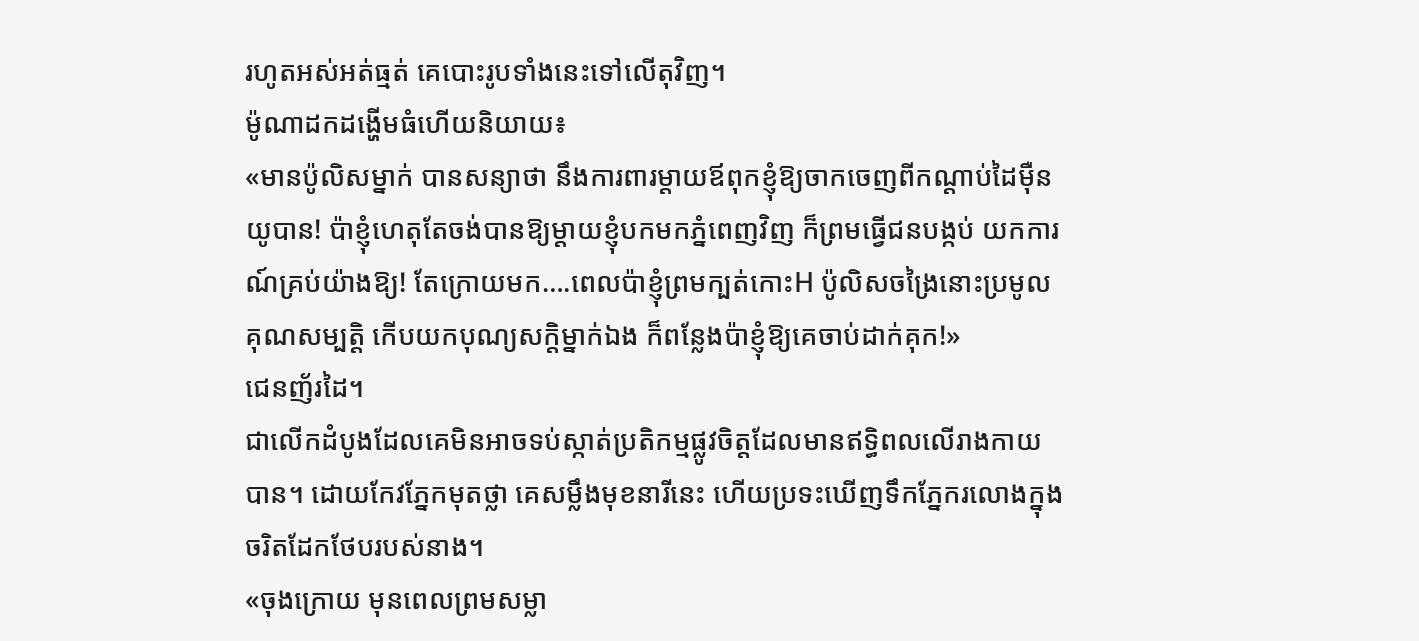រហូតអស់អត់ធ្មត់ គេបោះរូបទាំងនេះទៅលើតុវិញ។
ម៉ូណាដកដង្ហើមធំហើយនិយាយ៖
«មានប៉ូលិសម្នាក់ បានសន្យាថា នឹងការពារម្តាយឪពុកខ្ញុំឱ្យចាកចេញពីកណ្តាប់ដៃម៉ឺនយូបាន! ប៉ាខ្ញុំហេតុតែចង់បានឱ្យម្តាយខ្ញុំបកមកភ្នំពេញវិញ ក៏ព្រមធ្វើជនបង្កប់ យកការណ៍គ្រប់យ៉ាងឱ្យ! តែក្រោយមក….ពេលប៉ាខ្ញុំព្រមក្បត់កោះH ប៉ូលិសចង្រៃនោះប្រមូលគុណសម្បត្តិ កើបយកបុណ្យសក្តិម្នាក់ឯង ក៏ពន្លែងប៉ាខ្ញុំឱ្យគេចាប់ដាក់គុក!»
ជេនញ័រដៃ។
ជាលើកដំបូងដែលគេមិនអាចទប់ស្កាត់ប្រតិកម្មផ្លូវចិត្តដែលមានឥទ្ធិពលលើរាងកាយបាន។ ដោយកែវភ្នែកមុតថ្លា គេសម្លឹងមុខនារីនេះ ហើយប្រទះឃើញទឹកភ្នែករលោងក្នុងចរិតដែកថែបរបស់នាង។
«ចុងក្រោយ មុនពេលព្រមសម្លា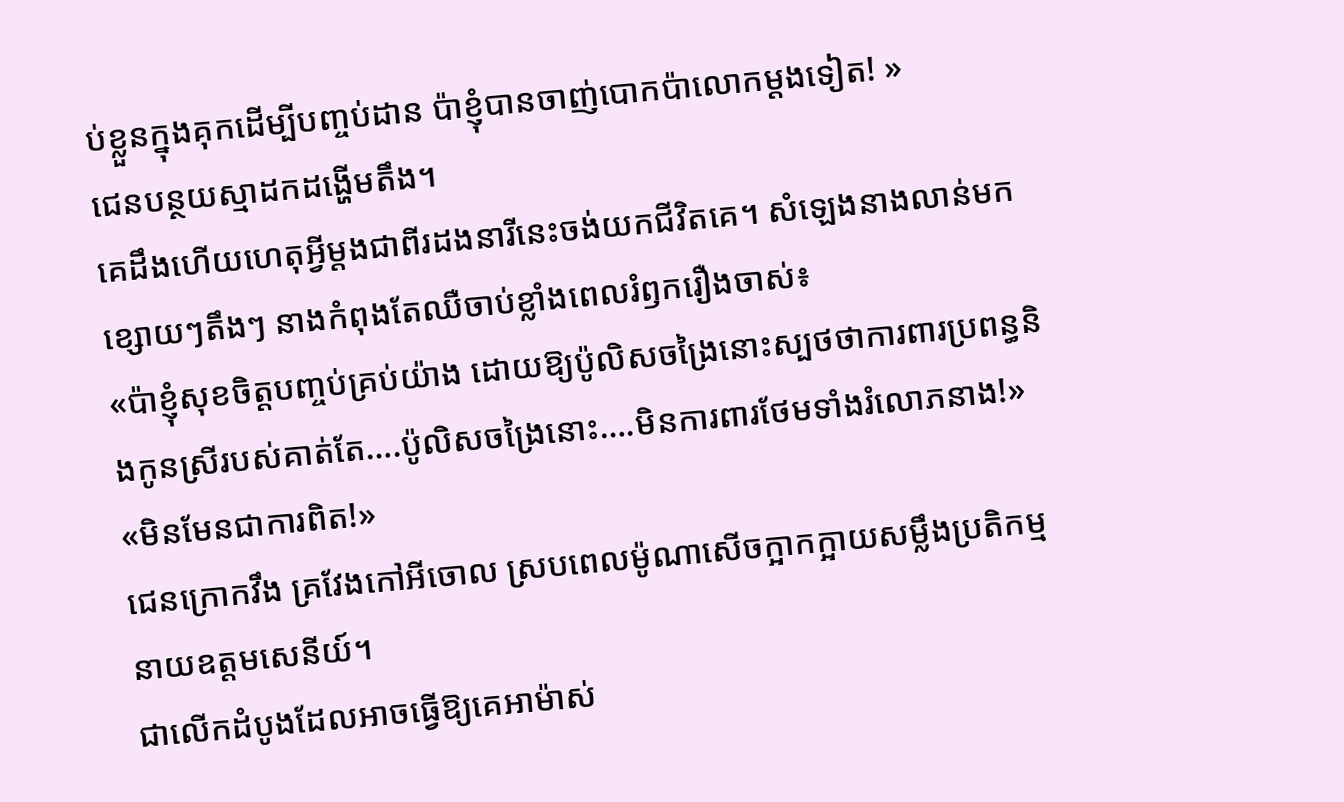ប់ខ្លួនក្នុងគុកដើម្បីបញ្ចប់ដាន ប៉ាខ្ញុំបានចាញ់បោកប៉ាលោកម្តងទៀត! »
ជេនបន្ថយស្មាដកដង្ហើមតឹង។
គេដឹងហើយហេតុអ្វីម្តងជាពីរដងនារីនេះចង់យកជីវិតគេ។ សំឡេងនាងលាន់មកខ្សោយៗតឹងៗ នាងកំពុងតែឈឺចាប់ខ្លាំងពេលរំឭករឿងចាស់៖
«ប៉ាខ្ញុំសុខចិត្តបញ្ចប់គ្រប់យ៉ាង ដោយឱ្យប៉ូលិសចង្រៃនោះស្បថថាការពារប្រពន្ធនិងកូនស្រីរបស់គាត់តែ….ប៉ូលិសចង្រៃនោះ….មិនការពារថែមទាំងរំលោភនាង!»
«មិនមែនជាការពិត!»
ជេនក្រោកវឹង គ្រវែងកៅអីចោល ស្របពេលម៉ូណាសើចក្អាកក្អាយសម្លឹងប្រតិកម្មនាយឧត្តមសេនីយ៍។
ជាលើកដំបូងដែលអាចធ្វើឱ្យគេអាម៉ាស់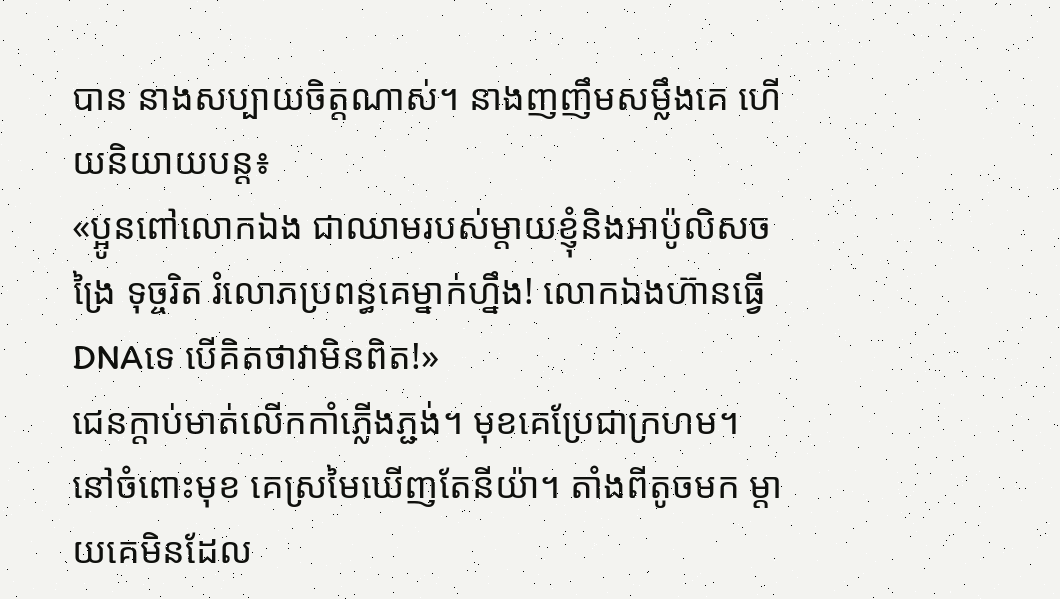បាន នាងសប្បាយចិត្តណាស់។ នាងញញឹមសម្លឹងគេ ហើយនិយាយបន្ត៖
«ប្អូនពៅលោកឯង ជាឈាមរបស់ម្តាយខ្ញុំនិងអាប៉ូលិសចង្រៃ ទុច្ចរិត រំលោភប្រពន្ធគេម្នាក់ហ្នឹង! លោកឯងហ៊ានធ្វើ DNAទេ បើគិតថាវាមិនពិត!»
ជេនក្តាប់មាត់លើកកាំភ្លើងភ្ជង់។ មុខគេប្រែជាក្រហម។ នៅចំពោះមុខ គេស្រមៃឃើញតែនីយ៉ា។ តាំងពីតូចមក ម្តាយគេមិនដែល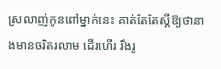ស្រលាញ់កូនពៅម្នាក់នេះ គាត់តែតែស្តីឱ្យថានាងមានចរិតរលាម ដើរហើរ រឹងរូ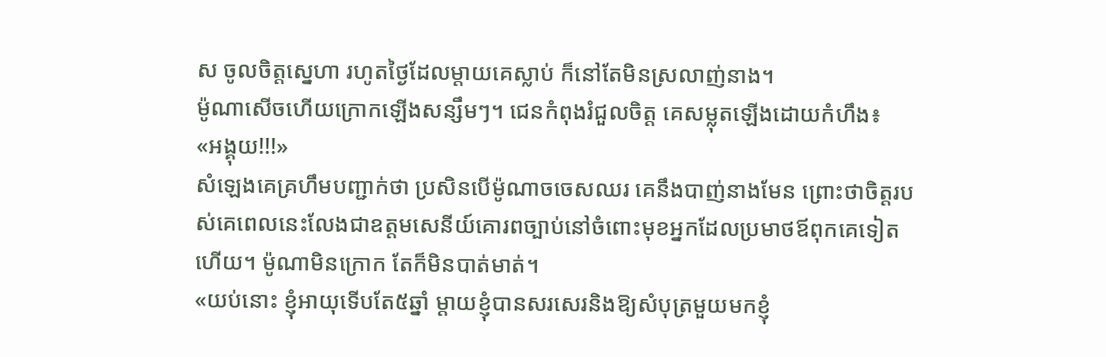ស ចូលចិត្តស្នេហា រហូតថ្ងៃដែលម្តាយគេស្លាប់ ក៏នៅតែមិនស្រលាញ់នាង។
ម៉ូណាសើចហើយក្រោកឡើងសន្សឹមៗ។ ជេនកំពុងរំជួលចិត្ត គេសម្លុតឡើងដោយកំហឹង៖
«អង្គុយ!!!»
សំឡេងគេគ្រហឹមបញ្ជាក់ថា ប្រសិនបើម៉ូណាចចេសឈរ គេនឹងបាញ់នាងមែន ព្រោះថាចិត្តរបស់គេពេលនេះលែងជាឧត្តមសេនីយ៍គោរពច្បាប់នៅចំពោះមុខអ្នកដែលប្រមាថឪពុកគេទៀតហើយ។ ម៉ូណាមិនក្រោក តែក៏មិនបាត់មាត់។
«យប់នោះ ខ្ញុំអាយុទើបតែ៥ឆ្នាំ ម្តាយខ្ញុំបានសរសេរនិងឱ្យសំបុត្រមួយមកខ្ញុំ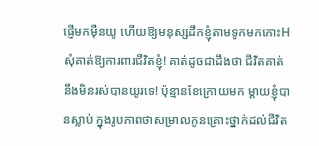ផ្ញើមកម៉ឺនយូ ហើយឱ្យមនុស្សដឹកខ្ញុំតាមទូកមកកោះH សុំគាត់ឱ្យការពារជីវិតខ្ញុំ! គាត់ដូចជាដឹងថា ជីវិតគាត់នឹងមិនរស់បានយូរទេ! ប៉ុន្មានខែក្រោយមក ម្តាយខ្ញុំបានស្លាប់ ក្នុងរូបភាពថាសម្រាលកូនគ្រោះថ្នាក់ដល់ជីវិត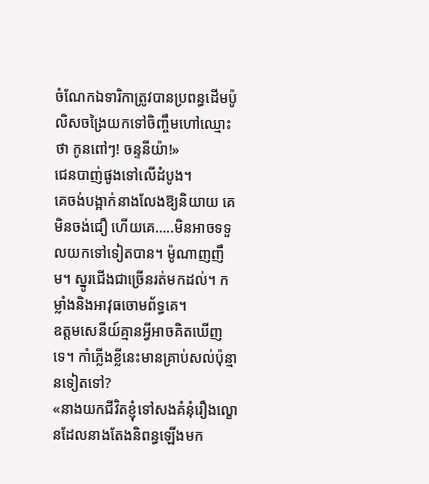ចំណែកឯទារិកាត្រូវបានប្រពន្ធដើមប៉ូលិសចង្រៃយកទៅចិញ្ចឹមហៅឈ្មោះថា កូនពៅៗ! ចន្ទនីយ៉ា!»
ជេនបាញ់ផូងទៅលើដំបូង។
គេចង់បង្អាក់នាងលែងឱ្យនិយាយ គេមិនចង់ជឿ ហើយគេ…..មិនអាចទទួលយកទៅទៀតបាន។ ម៉ូណាញញឹម។ ស្នូរជើងជាច្រើនរត់មកដល់។ កម្លាំងនិងអាវុធចោមព័ទ្ធគេ។
ឧត្តមសេនីយ៍គ្មានអ្វីអាចគិតឃើញទេ។ កាំភ្លើងខ្លីនេះមានគ្រាប់សល់ប៉ុន្មានទៀតទៅ?
«នាងយកជីវិតខ្ញុំទៅសងគំនុំរឿងល្ខោនដែលនាងតែងនិពន្ធឡើងមក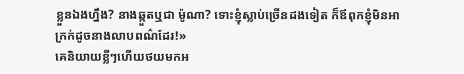ខ្លួនឯងហ្នឹង? នាងឆ្កួតឬជា ម៉ូណា? ទោះខ្ញុំស្លាប់ច្រើនដងទៀត ក៏ឪពុកខ្ញុំមិនអាក្រក់ដូចនាងលាបពណ៌ដែរ!»
គេនិយាយខ្លីៗហើយថយមកអ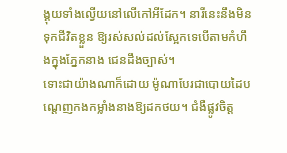ង្គុយទាំងល្វើយនៅលើកៅអីដែក។ នារីនេះនឹងមិនទុកជីវិតខ្លួន ឱ្យរស់សល់ដល់ស្អែកទេបើតាមកំហឹងក្នុងភ្នែកនាង ជេនដឹងច្បាស់។
ទោះជាយ៉ាងណាក៏ដោយ ម៉ូណាបែរជាបោយដៃបណ្តេញកងកម្លាំងនាងឱ្យដកថយ។ ជំងឺផ្លូវចិត្ត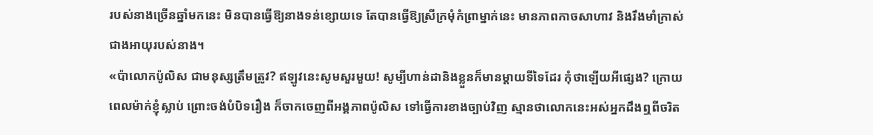របស់នាងច្រើនឆ្នាំមកនេះ មិនបានធ្វើឱ្យនាងទន់ខ្សោយទេ តែបានធ្វើឱ្យស្រីក្រមុំកំព្រាម្នាក់នេះ មានភាពកាចសាហាវ និងរឹងមាំក្រាស់ជាងអាយុរបស់នាង។
«ប៉ាលោកប៉ូលិស ជាមនុស្សត្រឹមត្រូវ? ឥឡូវនេះសូមសួរមួយ! សូម្បីហាន់ដានិងខ្លួនក៏មានម្តាយទីទៃដែរ កុំថាឡើយអីផ្សេង? ក្រោយពេលម៉ាក់ខ្ញុំស្លាប់ ព្រោះចង់បំបិទរឿង ក៏ចាកចេញពីអង្គភាពប៉ូលិស ទៅធ្វើការខាងច្បាប់វិញ ស្មានថាលោកនេះអស់អ្នកដឹងឮពីចរិត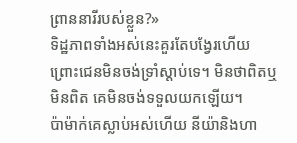ព្រាននារីរបស់ខ្លួន?»
ទិដ្ឋភាពទាំងអស់នេះគួរតែបង្វែរហើយ ព្រោះជេនមិនចង់ទ្រាំស្តាប់ទេ។ មិនថាពិតឬមិនពិត គេមិនចង់ទទួលយកឡើយ។
ប៉ាម៉ាក់គេស្លាប់អស់ហើយ នីយ៉ានិងហា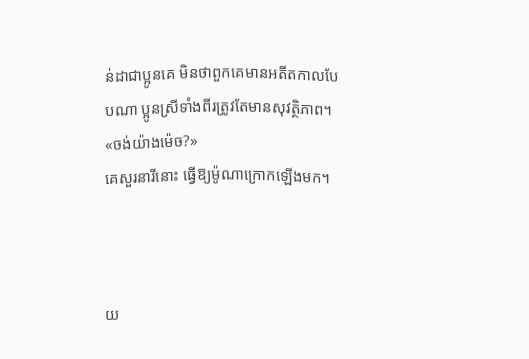ន់ដាជាប្អូនគេ មិនថាពួកគេមានអតីតកាលបែបណា ប្អូនស្រីទាំងពីរត្រូវតែមានសុវត្ថិភាព។
«ចង់យ៉ាងម៉េច?»
គេសួរនារីនោះ ធ្វើឱ្យម៉ូណាក្រោកឡើងមក។



យ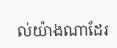ល់យ៉ាងណាដែរ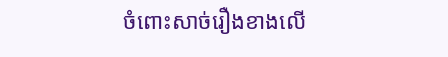ចំពោះសាច់រឿងខាងលើ